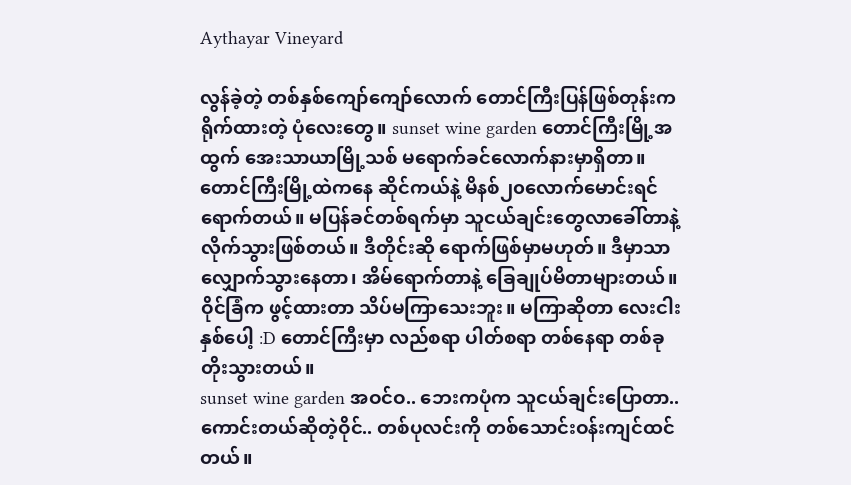Aythayar Vineyard

လွန်ခဲ့တဲ့ တစ်နှစ်ကျော်ကျော်လောက် တောင်ကြီးပြန်ဖြစ်တုန်းက ရိုက်ထားတဲ့ ပုံလေးတွေ။ sunset wine garden တောင်ကြီးမြို့အထွက် အေးသာယာမြို့သစ် မရောက်ခင်လောက်နားမှာရှိတာ။ တောင်ကြီးမြို့ထဲကနေ ဆိုင်ကယ်နဲ့ မိနစ်၂၀လောက်မောင်းရင် ရောက်တယ်။ မပြန်ခင်တစ်ရက်မှာ သူငယ်ချင်းတွေလာခေါ်တာနဲ့ လိုက်သွားဖြစ်တယ်။ ဒီတိုင်းဆို ရောက်ဖြစ်မှာမဟုတ်။ ဒီမှာသာ လျှောက်သွားနေတာ၊ အိမ်ရောက်တာနဲ့ ခြေချုပ်မိတာများတယ်။ ဝိုင်ခြံက ဖွင့်ထားတာ သိပ်မကြာသေးဘူး။ မကြာဆိုတာ လေးငါးနှစ်ပေါ့ :D တောင်ကြီးမှာ လည်စရာ ပါတ်စရာ တစ်နေရာ တစ်ခု တိုးသွားတယ်။
sunset wine garden အဝင်ဝ.. ဘေးကပုံက သူငယ်ချင်းပြောတာ.. ကောင်းတယ်ဆိုတဲ့ဝိုင်.. တစ်ပုလင်းကို တစ်သောင်းဝန်းကျင်ထင်တယ်။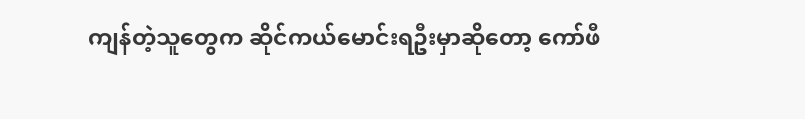ကျန်တဲ့သူတွေက ဆိုင်ကယ်မောင်းရဦးမှာဆိုတော့ ကော်ဖီ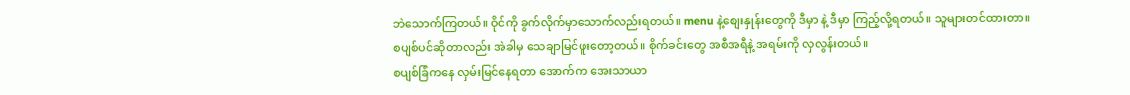ဘဲသောက်ကြတယ်။ ဝိုင်ကို ခွက်လိုက်မှာသောက်လည်းရတယ်။ menu နဲ့စျေးနှုန်းတွေကို ဒီမှာ နဲ့ ဒီမှာ ကြည့်လို့ရတယ်။ သူများတင်ထားတာ။
စပျစ်ပင်ဆိုတာလည်း အဲခါမှ သေချာမြင်ဖူးတော့တယ်။ စိုက်ခင်းတွေ အစီအရီနဲ့ အရမ်းကို လှလွန်းတယ်။
စပျစ်ခြံကနေ လှမ်းမြင်နေရတာ အောက်က အေးသာယာ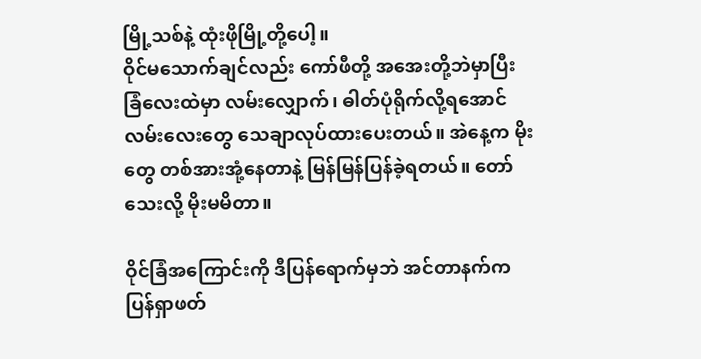မြို့သစ်နဲ့ ထုံးဖိုမြို့တို့ပေါ့။
ဝိုင်မသောက်ချင်လည်း ကော်ဖီတို့ အအေးတို့ဘဲမှာပြီး ခြံလေးထဲမှာ လမ်းလျှောက်၊ ဓါတ်ပုံရိုက်လို့ရအောင် လမ်းလေးတွေ သေချာလုပ်ထားပေးတယ်။ အဲနေ့က မိုးတွေ တစ်အားအုံ့နေတာနဲ့ မြန်မြန်ပြန်ခဲ့ရတယ်။ တော်သေးလို့ မိုးမမိတာ။

ဝိုင်ခြံအကြောင်းကို ဒီပြန်ရောက်မှဘဲ အင်တာနက်က ပြန်ရှာဖတ်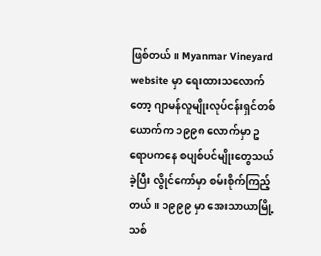ဖြစ်တယ်။ Myanmar Vineyard website မှာ ရေးထားသလောက်တော့ ဂျာမန်လူမျိုးလုပ်ငန်းရှင်တစ်ယောက်က ၁၉၉၈ လောက်မှာ ဥရောပကနေ စပျစ်ပင်မျိုးတွေသယ်ခဲ့ပြီး လွိုင်ကော်မှာ စမ်းစိုက်ကြည့်တယ်။ ၁၉၉၉ မှာ အေးသာယာမြို့သစ်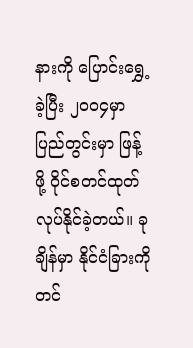နားကို ပြောင်းရွှေ့ခဲ့ပြီး ၂၀၀၄မှာ ပြည်တွင်းမှာ ဖြန့်ဖို့ ဝိုင်စတင်ထုတ်လုပ်နိုင်ခဲ့တယ်။ ခုချိန်မှာ နိုင်ငံခြားကို တင်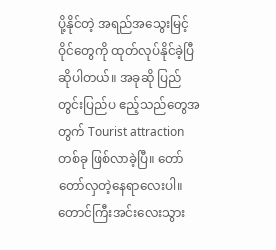ပို့နိုင်တဲ့ အရည်အသွေးမြင့် ဝိုင်တွေကို ထုတ်လုပ်နိုင်ခဲ့ပြီ ဆိုပါတယ်။ အခုဆို ပြည်တွင်းပြည်ပ ဧည့်သည်တွေအတွက် Tourist attraction တစ်ခု ဖြစ်လာခဲ့ပြီ။ တော်တော်လှတဲ့နေရာလေးပါ။ တောင်ကြီးအင်းလေးသွား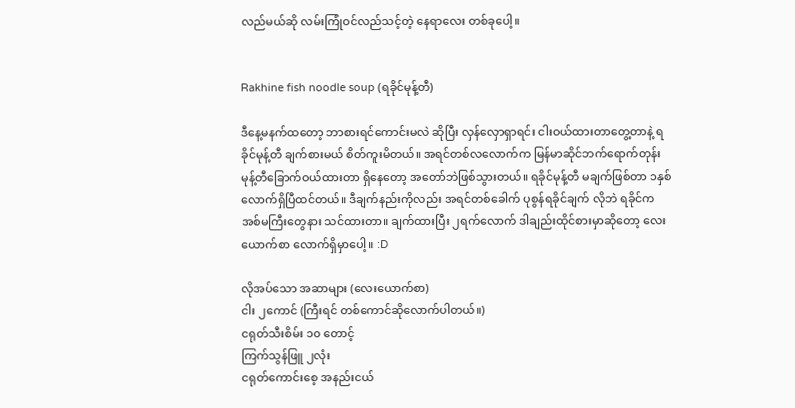လည်မယ်ဆို လမ်းကြုံဝင်လည်သင့်တဲ့ နေရာလေး တစ်ခုပေါ့။


Rakhine fish noodle soup (ရခိုင်မုန့်တီ)

ဒီနေ့မနက်ထတော့ ဘာစားရင်ကောင်းမလဲ ဆိုပြီး လှန်လှောရှာရင်း ငါးဝယ်ထားတာတွေ့တာနဲ့ ရခိုင်မုန့်တီ ချက်စားမယ် စိတ်ကူးမိတယ်။ အရင်တစ်လလောက်က မြန်မာဆိုင်ဘက်ရောက်တုန်း မုန့်တီခြောက်ဝယ်ထားတာ ရှိနေတော့ အတော်ဘဲဖြစ်သွားတယ်။ ရခိုင်မုန့်တီ မချက်ဖြစ်တာ ၁နှစ်လောက်ရှိပြီထင်တယ်။ ဒီချက်နည်းကိုလည်း အရင်တစ်ခေါက် ပုစွန်ရခိုင်ချက် လိုဘဲ ရခိုင်က အစ်မကြီးတွေနား သင်ထားတာ။ ချက်ထားပြီး ၂ရက်လောက် ဒါချည်းထိုင်စားမှာဆိုတော့ လေးယောက်စာ လောက်ရှိမှာပေါ့။ :D

လိုအပ်သော အဆာများ (လေးယောက်စာ)
ငါး ၂ကောင် (ကြီးရင် တစ်ကောင်ဆိုလောက်ပါတယ်။)
ငရုတ်သီးစိမ်း ၁၀ တောင့်
ကြက်သွန်ဖြူ ၂လုံး
ငရုတ်ကောင်းစေ့ အနည်းငယ်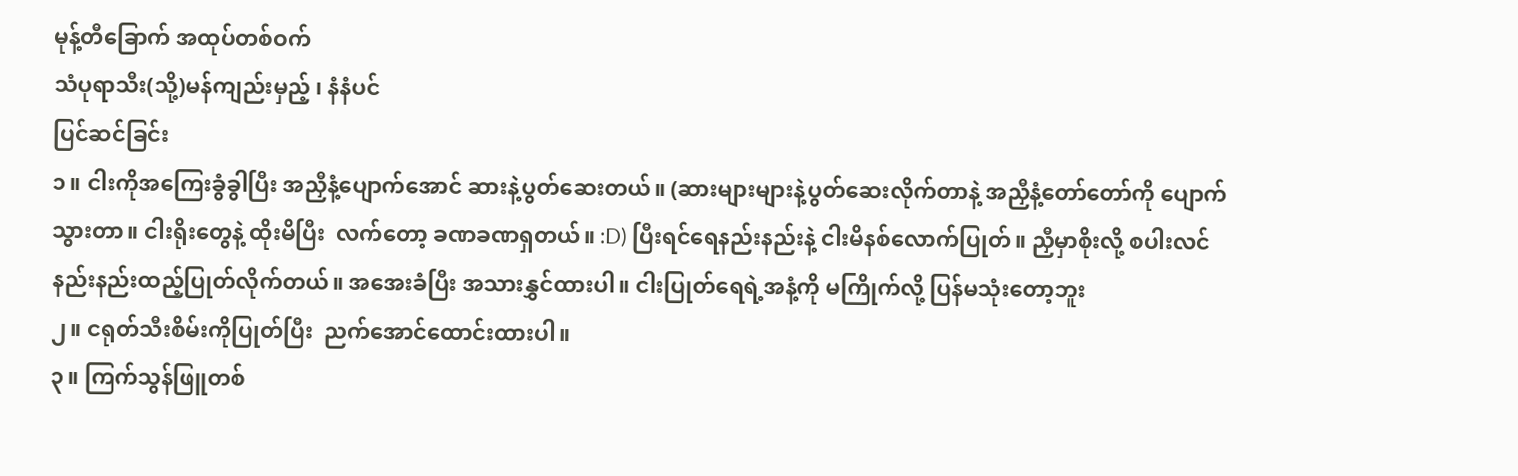မုန့်တီခြောက် အထုပ်တစ်ဝက်
သံပုရာသီး(သို့)မန်ကျည်းမှည့် ၊ နံနံပင်
ပြင်ဆင်ခြင်း
၁။ ငါးကိုအကြေးခွံခွါပြီး အညှီနံ့ပျောက်အောင် ဆားနဲ့ပွတ်ဆေးတယ်။ (ဆားများများနဲ့ပွတ်ဆေးလိုက်တာနဲ့ အညှီနံ့တော်တော်ကို ပျောက်သွားတာ။ ငါးရိုးတွေနဲ့ ထိုးမိပြီး  လက်တော့ ခဏခဏရှတယ်။ :D) ပြီးရင်ရေနည်းနည်းနဲ့ ငါးမိနစ်လောက်ပြုတ်။ ညှီမှာစိုးလို့ စပါးလင်နည်းနည်းထည့်ပြုတ်လိုက်တယ်။ အအေးခံပြီး အသားနွှင်ထားပါ။ ငါးပြုတ်ရေရဲ့အနံ့ကို မကြိုက်လို့ ပြန်မသုံးတော့ဘူး
၂။ ငရုတ်သီးစိမ်းကိုပြုတ်ပြီး  ညက်အောင်ထောင်းထားပါ။
၃။ ကြက်သွန်ဖြူတစ်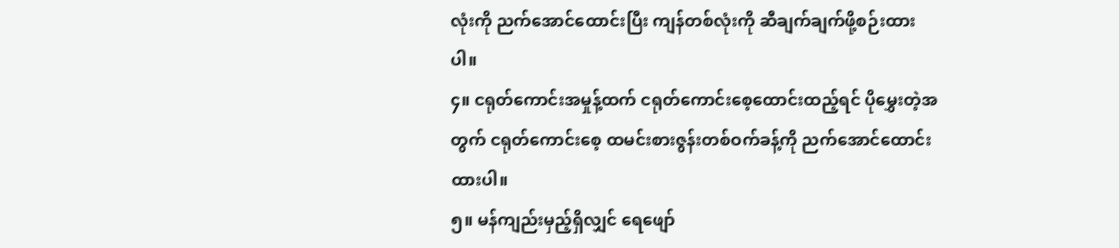လုံးကို ညက်အောင်ထောင်းပြီး ကျန်တစ်လုံးကို ဆီချက်ချက်ဖို့စဉ်းထားပါ။
၄။ ငရုတ်ကောင်းအမှုန့်ထက် ငရုတ်ကောင်းစေ့ထောင်းထည့်ရင် ပိုမွှေးတဲ့အတွက် ငရုတ်ကောင်းစေ့ ထမင်းစားဇွန်းတစ်ဝက်ခန့်ကို ညက်အောင်ထောင်းထားပါ။
၅။ မန်ကျည်းမှည့်ရှိလျှင် ရေဖျော်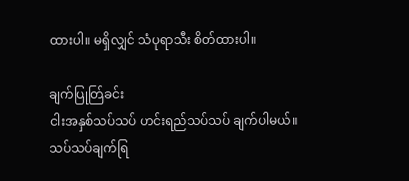ထားပါ။ မရှိလျှင် သံပုရာသီး စိတ်ထားပါ။

ချက်ပြုတ်ြခင်း
ငါးအနှစ်သပ်သပ် ဟင်းရည်သပ်သပ် ချက်ပါမယ်။ သပ်သပ်ချက်ရြ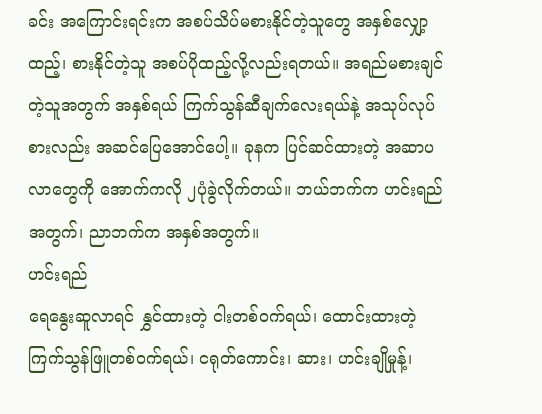ခင်း အကြောင်းရင်းက အစပ်သိပ်မစားနိုင်တဲ့သူတွေ အနှစ်လျှော့ထည့်၊ စားနိုင်တဲ့သူ အစပ်ပိုထည့်လို့လည်းရတယ်။ အရည်မစားချင်တဲ့သူအတွက် အနှစ်ရယ် ကြက်သွန်ဆီချက်လေးရယ်နဲ့ အသုပ်လုပ်စားလည်း အဆင်ပြေအောင်ပေါ့။ ခုနက ပြင်ဆင်ထားတဲ့ အဆာပလာတွေကို အောက်ကလို ၂ပုံခွဲလိုက်တယ်။ ဘယ်ဘက်က ဟင်းရည်အတွက်၊ ညာဘက်က အနှစ်အတွက်။
ဟင်းရည်
ရေနွေးဆူလာရင် နွှင်ထားတဲ့ ငါးတစ်ဝက်ရယ်၊ ထောင်းထားတဲ့ ကြက်သွန်ဖြူတစ်ဝက်ရယ်၊ ငရုတ်ကောင်း၊ ဆား၊ ဟင်းချိုမှုန့်၊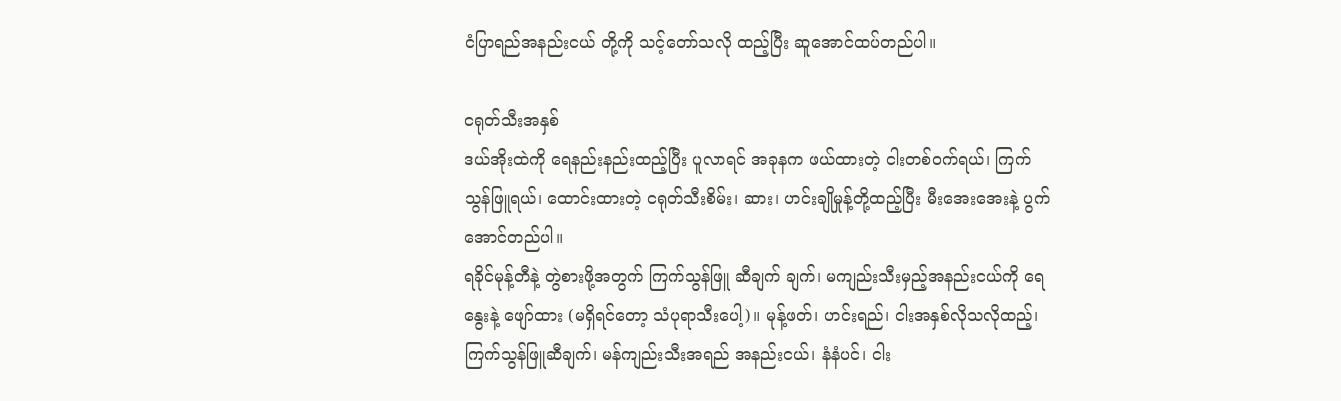ငံပြာရည်အနည်းငယ် တို့ကို သင့်တော်သလို ထည့်ပြီး ဆူအောင်ထပ်တည်ပါ။

ငရုတ်သီးအနှစ်
ဒယ်အိုးထဲကို ရေနည်းနည်းထည့်ပြီး ပူလာရင် အခုနက ဖယ်ထားတဲ့ ငါးတစ်ဝက်ရယ်၊ ကြက်သွန်ဖြူရယ်၊ ထောင်းထားတဲ့ ငရုတ်သီးစိမ်း၊ ဆား၊ ဟင်းချိုမှုန့်တို့ထည့်ပြီး မီးအေးအေးနဲ့ ပွက်အောင်တည်ပါ။
ရခိုင်မုန့်တီနဲ့ တွဲစားဖို့အတွက် ကြက်သွန်ဖြူ ဆီချက် ချက်၊ မကျည်းသီးမှည့်အနည်းငယ်ကို ရေနွေးနဲ့ ဖျော်ထား (မရှိရင်တော့ သံပုရာသီးပေါ့)။ မုန့်ဖတ်၊ ဟင်းရည်၊ ငါးအနှစ်လိုသလိုထည့်၊ ကြက်သွန်ဖြူဆီချက်၊ မန်ကျည်းသီးအရည် အနည်းငယ်၊ နံနံပင်၊ ငါး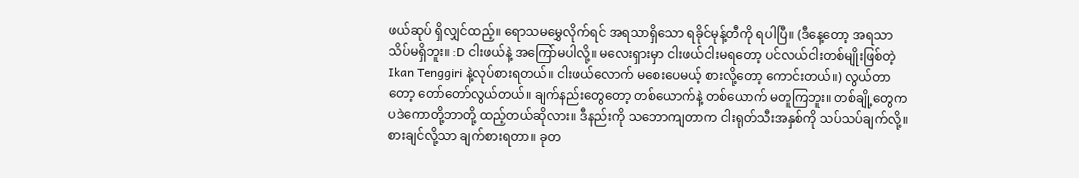ဖယ်ဆုပ် ရှိလျှင်ထည့်။ ရောသမမွှေလိုက်ရင် အရသာရှိသော ရခိုင်မုန့်တီကို ရပါပြီ။ (ဒီနေ့တော့ အရသာ သိပ်မရှိဘူး။ :D ငါးဖယ်နဲ့ အကြော်မပါလို့။ မလေးရှားမှာ ငါးဖယ်ငါးမရတော့ ပင်လယ်ငါးတစ်မျိုးဖြစ်တဲ့ Ikan Tenggiri နဲ့လုပ်စားရတယ်။ ငါးဖယ်လောက် မစေးပေမယ့် စားလို့တော့ ကောင်းတယ်။) လွယ်တာတော့ တော်တော်လွယ်တယ်။ ချက်နည်းတွေတော့ တစ်ယောက်နဲ့ တစ်ယောက် မတူကြဘူး။ တစ်ချို့တွေက ပဒဲကောတို့ဘာတို့ ထည့်တယ်ဆိုလား။ ဒီနည်းကို သဘောကျတာက ငါးရုတ်သီးအနှစ်ကို သပ်သပ်ချက်လို့။ စားချင်လို့သာ ချက်စားရတာ။ ခုတ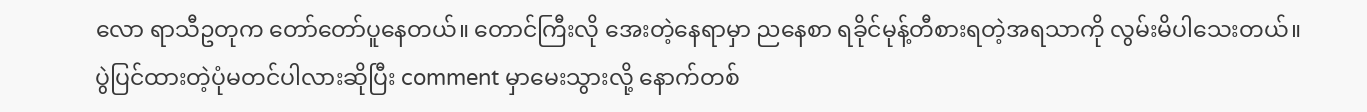လော ရာသီဥတုက တော်တော်ပူနေတယ်။ တောင်ကြီးလို အေးတဲ့နေရာမှာ ညနေစာ ရခိုင်မုန့်တီစားရတဲ့အရသာကို လွမ်းမိပါသေးတယ်။
ပွဲပြင်ထားတဲ့ပုံမတင်ပါလားဆိုပြီး comment မှာမေးသွားလို့ နောက်တစ်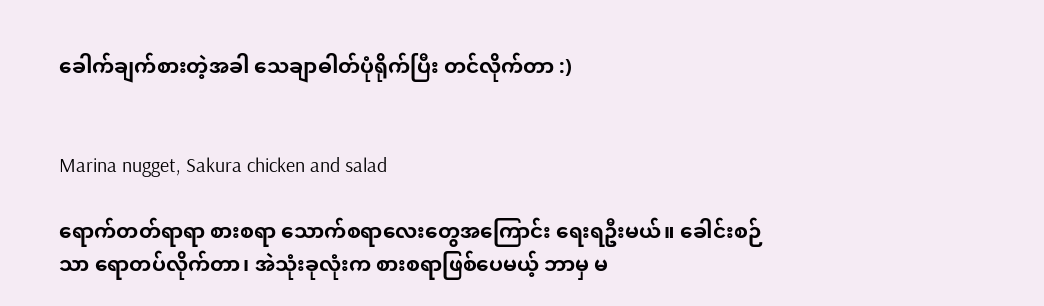ခေါက်ချက်စားတဲ့အခါ သေချာဓါတ်ပုံရိုက်ပြီး တင်လိုက်တာ :)


Marina nugget, Sakura chicken and salad

ရောက်တတ်ရာရာ စားစရာ သောက်စရာလေးတွေအကြောင်း ရေးရဦးမယ်။ ခေါင်းစဉ်သာ ရောတပ်လိုက်တာ၊ အဲသုံးခုလုံးက စားစရာဖြစ်ပေမယ့် ဘာမှ မ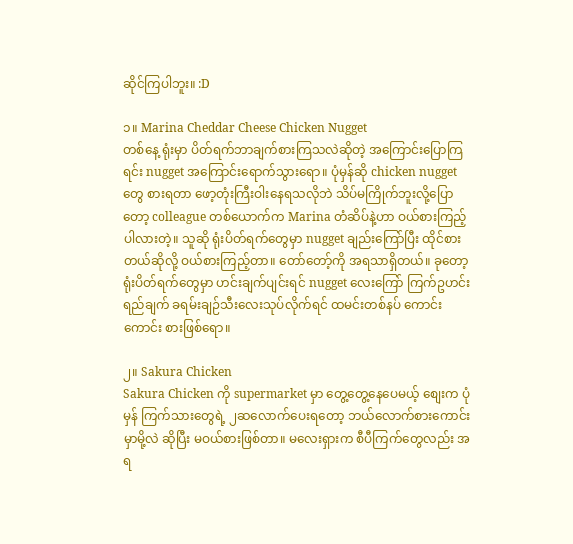ဆိုင်ကြပါဘူး။ :D

၁။ Marina Cheddar Cheese Chicken Nugget
တစ်နေ့ ရုံးမှာ ပိတ်ရက်ဘာချက်စားကြသလဲဆိုတဲ့ အကြောင်းပြောကြရင်း nugget အကြောင်းရောက်သွားရော။ ပုံမှန်ဆို chicken nugget တွေ စားရတာ ဖော့တုံးကြီးဝါးနေရသလိုဘဲ သိပ်မကြိုက်ဘူးလို့ပြောတော့ colleague တစ်ယောက်က Marina တံဆိပ်နဲ့ဟာ ဝယ်စားကြည့်ပါလားတဲ့။ သူဆို ရုံးပိတ်ရက်တွေမှာ nugget ချည်းကြော်ပြီး ထိုင်စားတယ်ဆိုလို့ ဝယ်စားကြည့်တာ။ တော်တော့်ကို အရသာရှိတယ်။ ခုတော့ ရုံးပိတ်ရက်တွေမှာ ဟင်းချက်ပျင်းရင် nugget လေးကြော် ကြက်ဥဟင်းရည်ချက် ခရမ်းချဉ်သီးလေးသုပ်လိုက်ရင် ထမင်းတစ်နပ် ကောင်းကောင်း စားဖြစ်ရော။

၂။ Sakura Chicken
Sakura Chicken ကို supermarket မှာ တွေ့တွေ့နေပေမယ့် စျေးက ပုံမှန် ကြက်သားတွေရဲ့ ၂ဆလောက်ပေးရတော့ ဘယ်လောက်စားကောင်းမှာမို့လဲ ဆိုပြီး မဝယ်စားဖြစ်တာ။ မလေးရှားက စီပီကြက်တွေလည်း အရ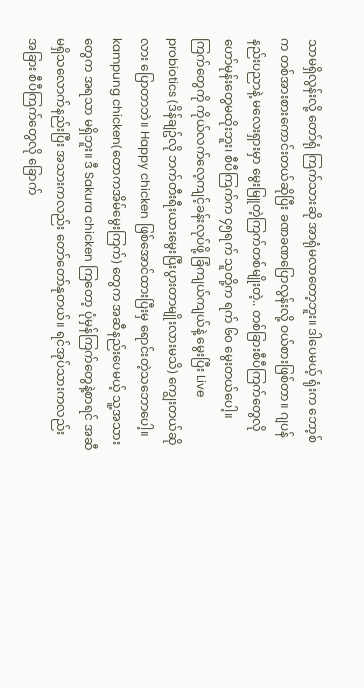သာမရှိလွန်းလို့ တော်ရုံ ကြက်သားဆို အာရုံမလာတော့ဘူး။ ဒါပေမယ့် ရုံးက ဘော့စ်က တစ်အားစားကောင်းတယ်ဆိုပြီး ခဏခဏပြောလွန်းလို့ ဝယ်စားဖြစ်တာ။ ဂျပန်နည်းပညာနဲ့ မလေးရှားမှာ မွေးမြူတဲ့ကြက်တစ်မျိုးတဲ့.. တစ်ခြားစီပီကြက်တွေလို ဟော်မုန်းတွေမထိုးဘူး၊ စီပီကြက်က ၄၅ရက် သူတို့က ရက် ၆၀ မွေးတယ်ပေါ့။ ကြက်တွေကို ကိုယ်လက်လေ့ကျင့်ခန်းလုပ်ဖို့ ခြံကျယ်ကျယ်နဲ့ မွေးပြီး Live probiotics (ဒိန်ချဥ်လို ဘက်တီးရီးယားမွေးပြီးပွားတာမျိုးလားမသိ) ကျွေးတယ်ဆိုလား ပြောတာဘဲ။ Happy chicken ဖြစ်အောင်ထားပြီးမှ ရောင်းတဲ့သဘောပေါ့။ kampung chicken(တောကအိမ်မွေးကြက်) တွေက အဆီနည်းပေမယ့် သူ့အသားတွေက အရသာ မရှိဘူး။ ဒီ Sakura chicken ကြတော့ ပုံမှန်ကြက်တွေနဲ့စာရင် အဆီမရှိသလောက်နည်းပြီး အသားကလည်း တော်တော်နုတယ်။ ရင်အုပ်သားကလည်း အခြား စီပီကြက်တွေလို ခြောက်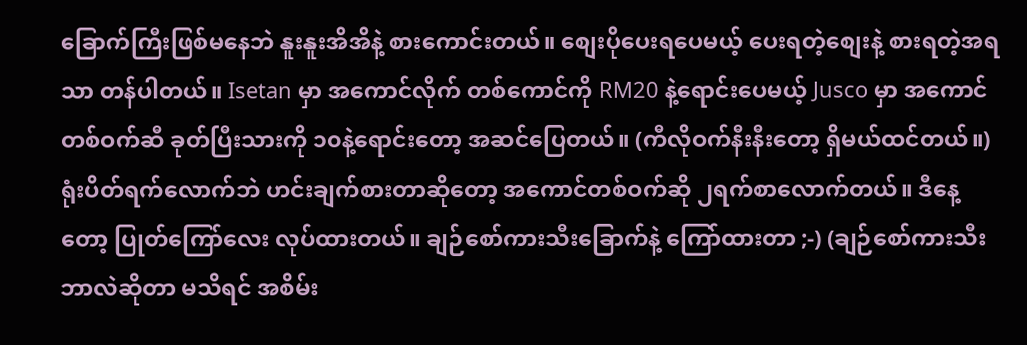ခြောက်ကြီးဖြစ်မနေဘဲ နူးနူးအိအိနဲ့ စားကောင်းတယ်။ စျေးပိုပေးရပေမယ့် ပေးရတဲ့စျေးနဲ့ စားရတဲ့အရသာ တန်ပါတယ်။ Isetan မှာ အကောင်လိုက် တစ်ကောင်ကို RM20 နဲ့ရောင်းပေမယ့် Jusco မှာ အကောင်တစ်ဝက်ဆီ ခုတ်ပြီးသားကို ၁၀နဲ့ရောင်းတော့ အဆင်ပြေတယ်။ (ကီလိုဝက်နီးနီးတော့ ရှိမယ်ထင်တယ်။) ရုံးပိတ်ရက်လောက်ဘဲ ဟင်းချက်စားတာဆိုတော့ အကောင်တစ်ဝက်ဆို ၂ရက်စာလောက်တယ်။ ဒီနေ့တော့ ပြုတ်ကြော်လေး လုပ်ထားတယ်။ ချဉ်စော်ကားသီးခြောက်နဲ့ ကြော်ထားတာ ;-) (ချဉ်စော်ကားသီး ဘာလဲဆိုတာ မသိရင် အစိမ်း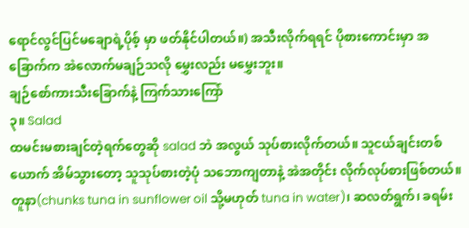ရောင်လွင်ပြင်မချောရဲ့ပိုစ့် မှာ ဖတ်နိုင်ပါတယ်။) အသီးလိုက်ရရင် ပိုစားကောင်းမှာ အခြောက်က အဲလောက်မချဉ်သလို မွှေးလည်း မမွှေးဘူး။
ချဉ်စော်ကားသီးခြောက်နဲ့ ကြက်သားကြော်
၃။ Salad
ထမင်းမစားချင်တဲ့ရက်တွေဆို salad ဘဲ အလွယ် သုပ်စားလိုက်တယ်။ သူငယ်ချင်းတစ်ယောက် အိမ်သွားတော့ သူသုပ်စားတဲ့ပုံ သဘောကျတာနဲ့ အဲအတိုင်း လိုက်လုပ်စားဖြစ်တယ်။ တူနာ(chunks tuna in sunflower oil သို့မဟုတ် tuna in water)၊ ဆလတ်ရွက်၊ ခရမ်း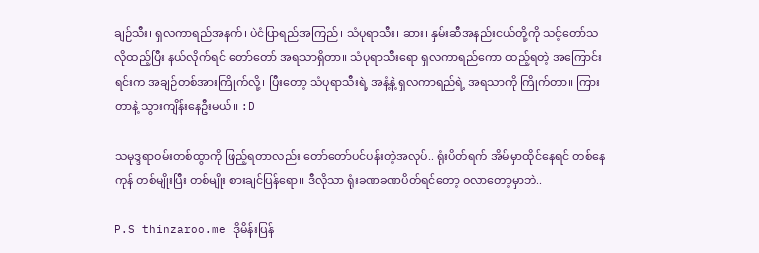ချဉ်သီး၊ ရှလကာရည်အနက်၊ ပဲငံပြာရည်အကြည်၊ သံပုရာသီး၊ ဆား၊ နှမ်းဆီအနည်းငယ်တို့ကို သင့်တော်သလိုထည့်ပြီး နယ်လိုက်ရင် တော်တော် အရသာရှိတာ။ သံပုရာသီးရော ရှလကာရည်ကော ထည့်ရတဲ့ အကြောင်းရင်းက အချဉ်တစ်အားကြိုက်လို့၊ ပြီးတော့ သံပုရာသီးရဲ့ အနံ့နဲ့ ရှလကာရည်ရဲ့ အရသာကို ကြိုက်တာ။ ကြားတာနဲ့ သွားကျိန်းနေဦးမယ်။ :D

သမုဒ္ဒရာဝမ်းတစ်ထွာကို ဖြည့်ရတာလည်း တော်တော်ပင်ပန်းတဲ့အလုပ်.. ရုံးပိတ်ရက် အိမ်မှာထိုင်နေရင် တစ်နေကုန် တစ်မျိုးပြီး တစ်မျိုး စားချင်ပြန်ရော။ ဒီလိုသာ ရုံးခဏခဏပိတ်ရင်တော့ ဝလာတော့မှာဘဲ..

P.S thinzaroo.me ဒိုမိန်းပြန်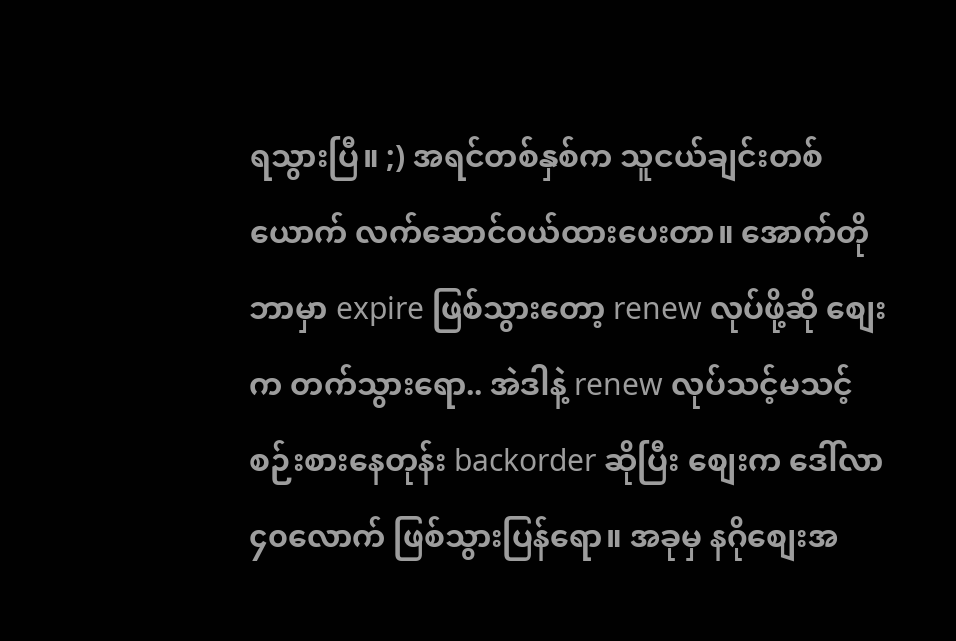ရသွားပြီ။ ;) အရင်တစ်နှစ်က သူငယ်ချင်းတစ်ယောက် လက်ဆောင်ဝယ်ထားပေးတာ။ အောက်တိုဘာမှာ expire ဖြစ်သွားတော့ renew လုပ်ဖို့ဆို စျေးက တက်သွားရော.. အဲဒါနဲ့ renew လုပ်သင့်မသင့် စဉ်းစားနေတုန်း backorder ဆိုပြီး စျေးက ဒေါ်လာ ၄၀လောက် ဖြစ်သွားပြန်ရော။ အခုမှ နဂိုစျေးအ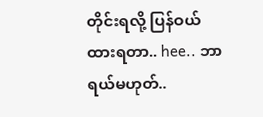တိုင်းရလို့ ပြန်ဝယ်ထားရတာ.. hee.. ဘာရယ်မဟုတ်..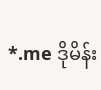*.me ဒိုမိန်း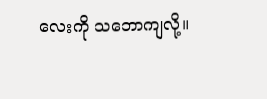လေးကို သဘောကျလို့။